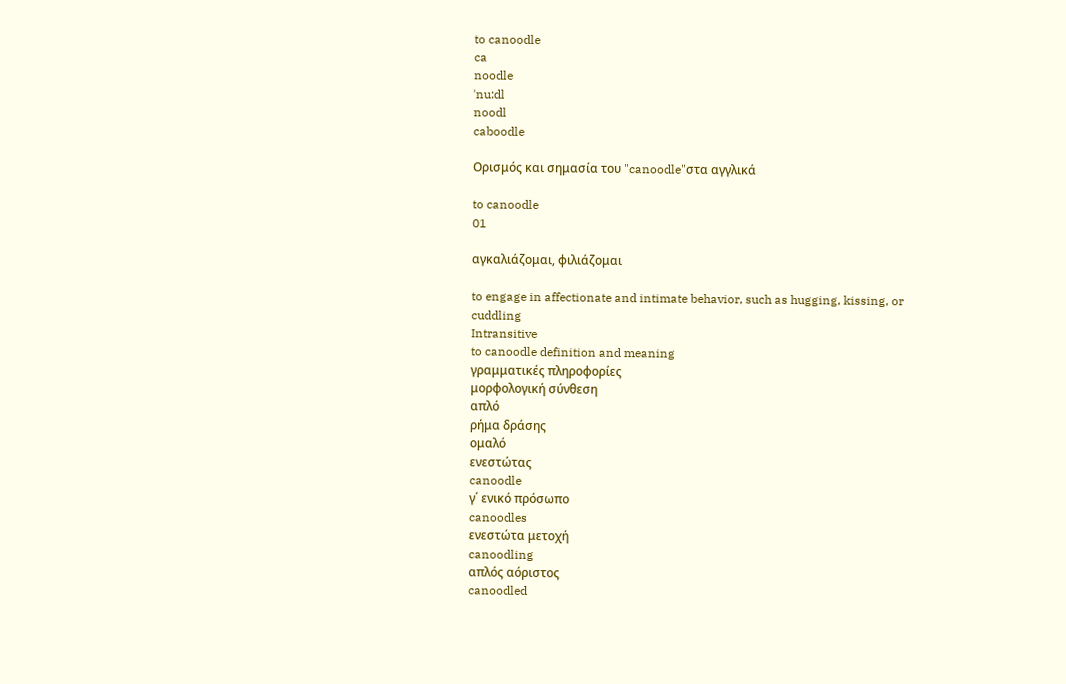to canoodle
ca
noodle
ˈnu:dl
noodl
caboodle

Ορισμός και σημασία του "canoodle"στα αγγλικά

to canoodle
01

αγκαλιάζομαι, φιλιάζομαι

to engage in affectionate and intimate behavior, such as hugging, kissing, or cuddling
Intransitive
to canoodle definition and meaning
γραμματικές πληροφορίες
μορφολογική σύνθεση
απλό
ρήμα δράσης
ομαλό
ενεστώτας
canoodle
γ΄ ενικό πρόσωπο
canoodles
ενεστώτα μετοχή
canoodling
απλός αόριστος
canoodled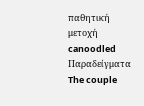παθητική μετοχή
canoodled
Παραδείγματα
The couple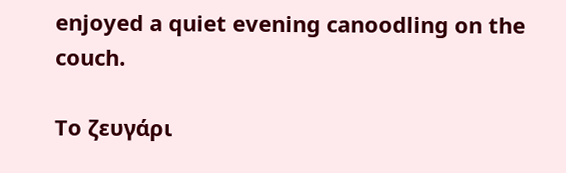enjoyed a quiet evening canoodling on the couch.

Το ζευγάρι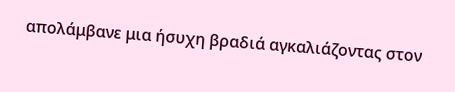απολάμβανε μια ήσυχη βραδιά αγκαλιάζοντας στον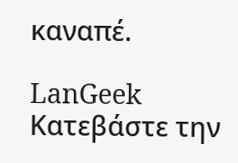καναπέ.

LanGeek
Κατεβάστε την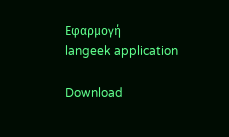Εφαρμογή
langeek application

Download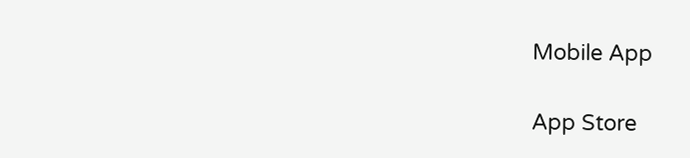Mobile App

App Store